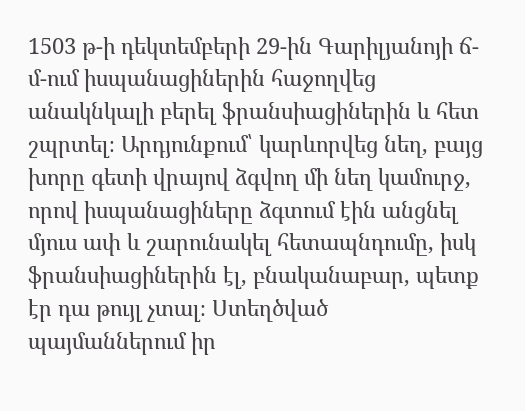1503 թ-ի դեկտեմբերի 29-ին Գարիլյանոյի ճ-մ-ում իսպանացիներին հաջողվեց անակնկալի բերել ֆրանսիացիներին և հետ շպրտել։ Արդյունքում՝ կարևորվեց նեղ, բայց խորը գետի վրայով ձգվող մի նեղ կամուրջ, որով իսպանացիները ձգտում էին անցնել մյուս ափ և շարունակել հետապնդումը, իսկ ֆրանսիացիներին էլ, բնականաբար, պետք էր դա թույլ չտալ։ Ստեղծված պայմաններում իր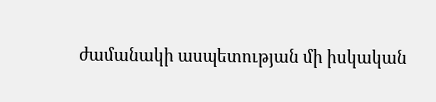ժամանակի ասպետության մի իսկական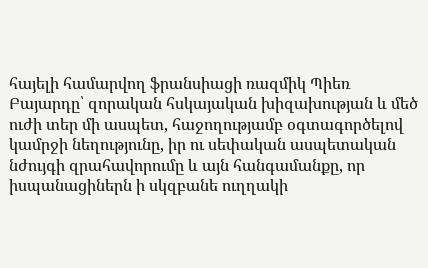հայելի համարվող ֆրանսիացի ռազմիկ Պիեռ Բայարդը՝ զորական հսկայական խիզախության և մեծ ուժի տեր մի ասպետ, հաջողությամբ օգտագործելով կամրջի նեղությունը, իր ու սեփական ասպետական նժույգի զրահավորումը և այն հանգամանքը, որ իսպանացիներն ի սկզբանե ուղղակի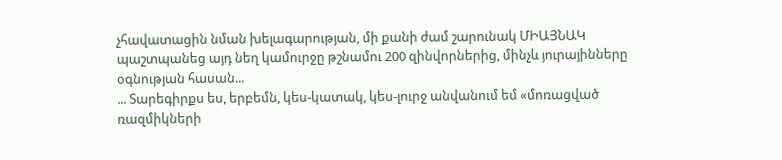չհավատացին նման խելագարության, մի քանի ժամ շարունակ ՄԻԱՅՆԱԿ պաշտպանեց այդ նեղ կամուրջը թշնամու 200 զինվորներից, մինչև յուրայինները օգնության հասան...
... Տարեգիրքս ես, երբեմն, կես-կատակ, կես-լուրջ անվանում եմ «մոռացված ռազմիկների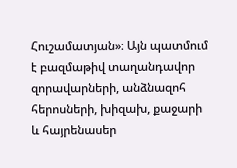Հուշամատյան»։ Այն պատմում է բազմաթիվ տաղանդավոր զորավարների, անձնազոհ հերոսների, խիզախ, քաջարի և հայրենասեր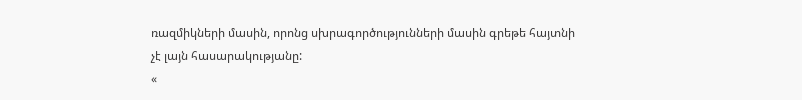ռազմիկների մասին, որոնց սխրագործությունների մասին գրեթե հայտնի չէ լայն հասարակությանը:
«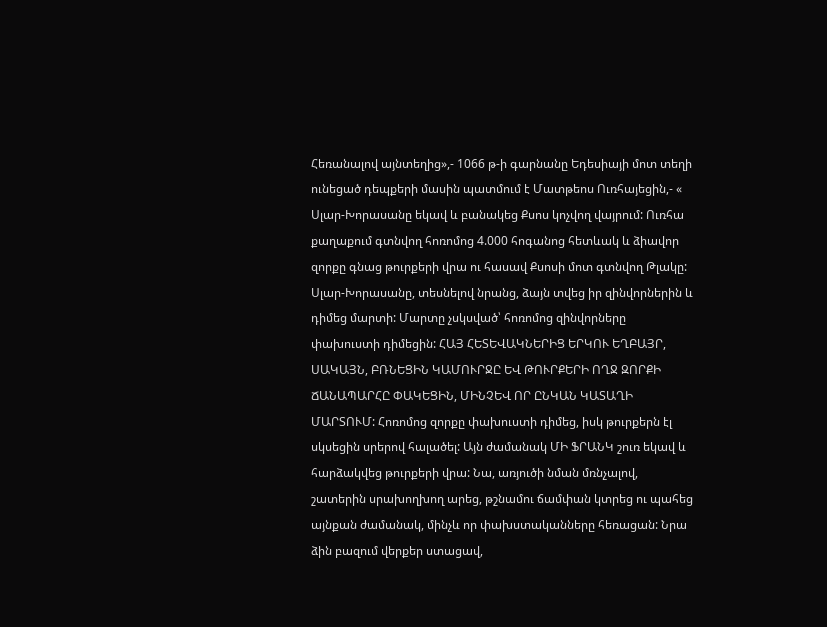Հեռանալով այնտեղից»,- 1066 թ-ի գարնանը Եդեսիայի մոտ տեղի ունեցած դեպքերի մասին պատմում է Մատթեոս Ուռհայեցին,- «
Սլար-Խորասանը եկավ և բանակեց Քսոս կոչվող վայրում: Ուռհա քաղաքում գտնվող հոռոմոց 4.000 հոգանոց հետևակ և ձիավոր զորքը գնաց թուրքերի վրա ու հասավ Քսոսի մոտ գտնվող Թլակը: Սլար-Խորասանը, տեսնելով նրանց, ձայն տվեց իր զինվորներին և դիմեց մարտի: Մարտը չսկսված՝ հոռոմոց զինվորները փախուստի դիմեցին: ՀԱՅ ՀԵՏԵՎԱԿՆԵՐԻՑ ԵՐԿՈՒ ԵՂԲԱՅՐ, ՍԱԿԱՅՆ, ԲՌՆԵՑԻՆ ԿԱՄՈՒՐՋԸ ԵՎ ԹՈՒՐՔԵՐԻ ՈՂՋ ԶՈՐՔԻ ՃԱՆԱՊԱՐՀԸ ՓԱԿԵՑԻՆ, ՄԻՆՉԵՎ ՈՐ ԸՆԿԱՆ ԿԱՏԱՂԻ ՄԱՐՏՈՒՄ: Հոռոմոց զորքը փախուստի դիմեց, իսկ թուրքերն էլ սկսեցին սրերով հալածել: Այն ժամանակ ՄԻ ՖՐԱՆԿ շուռ եկավ և հարձակվեց թուրքերի վրա: Նա, առյուծի նման մռնչալով, շատերին սրախողխող արեց, թշնամու ճամփան կտրեց ու պահեց այնքան ժամանակ, մինչև որ փախստականները հեռացան: Նրա ձին բազում վերքեր ստացավ,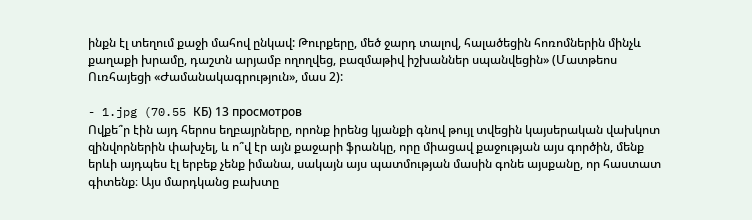ինքն էլ տեղում քաջի մահով ընկավ: Թուրքերը, մեծ ջարդ տալով, հալածեցին հոռոմներին մինչև քաղաքի խրամը, դաշտն արյամբ ողողվեց, բազմաթիվ իշխաններ սպանվեցին» (Մատթեոս Ուռհայեցի «Ժամանակագրություն», մաս 2):

- 1.jpg (70.55 КБ) 13 просмотров
Ովքե՞ր էին այդ հերոս եղբայրները, որոնք իրենց կյանքի գնով թույլ տվեցին կայսերական վախկոտ զինվորներին փախչել, և ո՞վ էր այն քաջարի ֆրանկը, որը միացավ քաջության այս գործին, մենք երևի այդպես էլ երբեք չենք իմանա, սակայն այս պատմության մասին գոնե այսքանը, որ հաստատ գիտենք։ Այս մարդկանց բախտը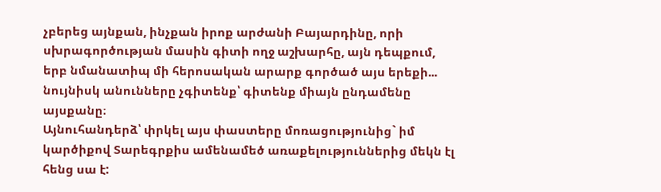չբերեց այնքան, ինչքան իրոք արժանի Բայարդինը, որի սխրագործության մասին գիտի ողջ աշխարհը, այն դեպքում, երբ նմանատիպ մի հերոսական արարք գործած այս երեքի... նույնիսկ անունները չգիտենք՝ գիտենք միայն ընդամենը այսքանը։
Այնուհանդերձ՝ փրկել այս փաստերը մոռացությունից` իմ կարծիքով Տարեգրքիս ամենամեծ առաքելություններից մեկն էլ հենց սա է: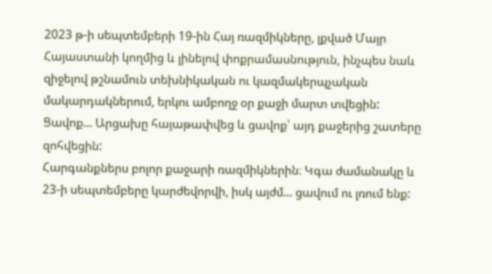2023 թ-ի սեպտեմբերի 19-ին Հայ ռազմիկները, լքված Մայր Հայաստանի կողմից և լինելով փոքրամասնություն, ինչպես նաև զիջելով թշնամուն տեխնիկական ու կազմակերպչական մակարդակներում, երկու ամբողջ օր քաջի մարտ տվեցին: Ցավոք... Արցախը հայաթափվեց և ցավոք՝ այդ քաջերից շատերը զոհվեցին:
Հարգանքներս բոլոր քաջարի ռազմիկներին։ Կգա ժամանակը և 23-ի սեպտեմբերը կարժեվորվի, իսկ այժմ... ցավում ու լռում ենք: